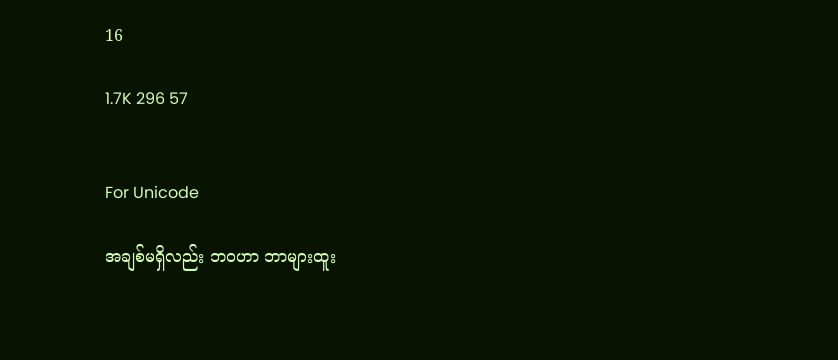16

1.7K 296 57


For Unicode

အချစ်မရှိလည်း ဘ၀ဟာ ဘာများထူး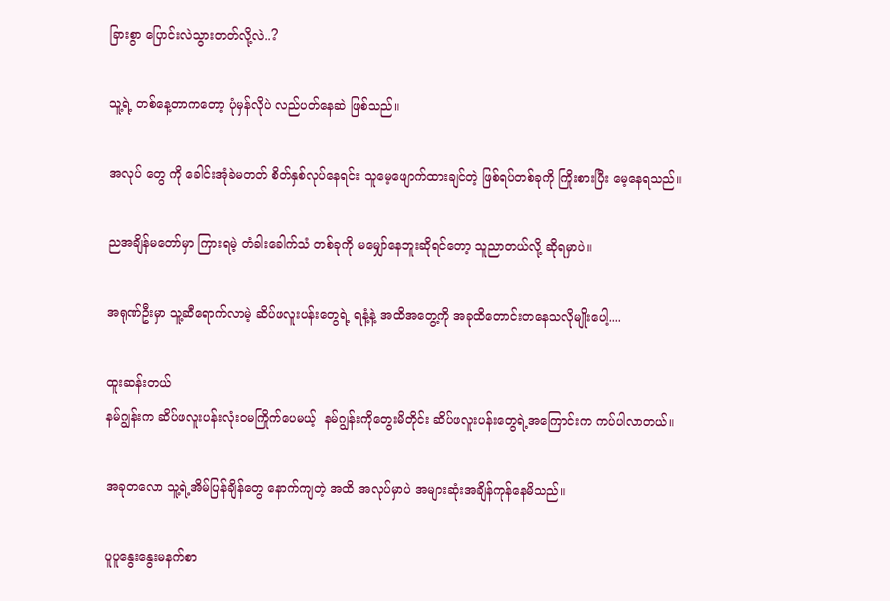ခြားစွာ ပြောင်းလဲသွားတတ်လို့လဲ..?

သူ့ရဲ့ တစ်နေ့တာကတော့ ပုံမှန်လိုပဲ လည်ပတ်နေဆဲ ဖြစ်သည်။

အလုပ် တွေ ကို ခေါင်းအုံခဲမတတ် စိတ်နှစ်လုပ်နေရင်း သူမေ့ဖျောက်ထားချင်တဲ့ ဖြစ်ရပ်တစ်ခုကို ကြိုးစားပြီး မေ့နေရသည်။

ညအချိန်မတော်မှာ ကြားရမဲ့ တံခါးခေါက်သံ တစ်ခုကို မမျှော်နေဘူးဆိုရင်တော့ သူညာတယ်လို့ ဆိုရမှာပဲ။

အရုဏ်ဦးမှာ သူ့ဆီရောက်လာမဲ့ ဆိပ်ဖလူးပန်းတွေရဲ့ ရနံ့နဲ့ အထိအတွေ့ကို အခုထိတောင်းတနေသလိုမျိုးပေါ့....

ထူးဆန်းတယ်
နမ်ဂျွန်းက ဆိပ်ဖလူးပန်းလုံး၀မကြိုက်ပေမယ့်  နမ်ဂျွန်းကိုတွေးမိတိုင်း ဆိပ်ဖလူးပန်းတွေရဲ့အကြောင်းက ကပ်ပါလာတယ်။

အခုတလော သူ့ရဲ့အိမ်ပြန်ချိန်တွေ နောက်ကျတဲ့ အထိ အလုပ်မှာပဲ အများဆုံးအချိန်ကုန်နေမိသည်။

ပူပူနွေးနွေးမနက်စာ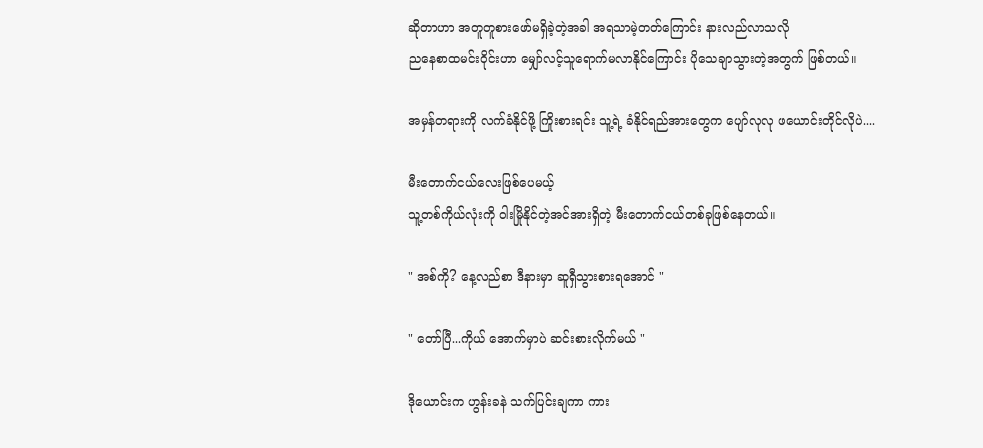ဆိုတာဟာ အတူတူစားဖော်မရှိခဲ့တဲ့အခါ အရသာမဲ့တတ်ကြောင်း နားလည်လာသလို
ညနေစာထမင်းဝိုင်းဟာ မျှော်လင့်သူရောက်မလာနိုင်ကြောင်း ပိုသေချာသွားတဲ့အတွက် ဖြစ်တယ်။

အမှန်တရားကို လက်ခံနိုင်ဖို့ ကြိုးစားရင်း သူ့ရဲ့ ခံနိုင်ရည်အားတွေက ပျော်လုလု ‌ဖယောင်းတိုင်လိုပဲ....

မီးတောက်ငယ်လေးဖြစ်ပေမယ့်
သူ့တစ်ကိုယ်လုံးကို ဝါးမြိုနိုင်တဲ့အင်အားရှိတဲ့ မီးတောက်ငယ်‌တစ်ခုဖြစ်နေတယ်။

" အစ်ကို? နေ့လည်စာ ဒီနားမှာ ဆူရှီသွားစားရအောင် "

" တော်ပြီ...ကိုယ် အောက်မှာပဲ ဆင်းစားလိုက်မယ် "

ဒိုယောင်းက ဟွန်းခနဲ သက်ပြင်းချကာ ကား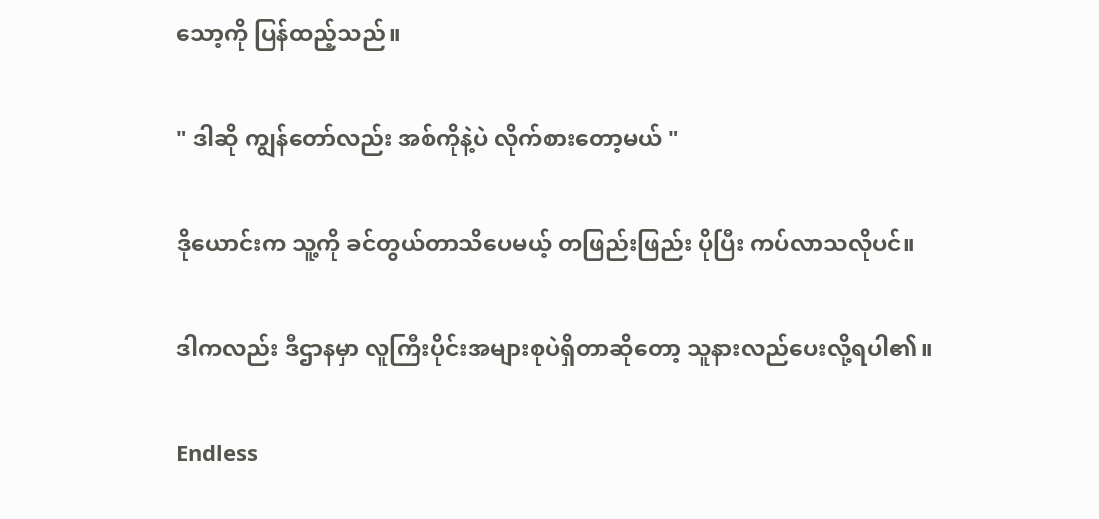သော့ကို ပြန်ထည့်သည်။

" ဒါဆို ကျွန်တော်လည်း အစ်ကိုနဲ့ပဲ လိုက်စားတော့မယ် "

ဒိုယောင်းက သူ့ကို ခင်တွယ်တာသိပေမယ့် တဖြည်းဖြည်း ပိုပြီး ကပ်လာသလိုပင်။

ဒါကလည်း ဒီဌာနမှာ လူကြီးပိုင်းအများစုပဲရှိတာဆိုတော့ သူနားလည်ပေးလို့ရပါ၏။

Endless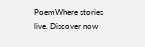PoemWhere stories live. Discover now